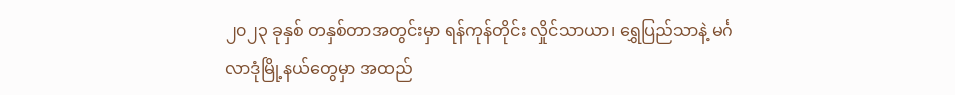၂၀၂၃ ခုနှစ် တနှစ်တာအတွင်းမှာ ရန်ကုန်တိုင်း လှိုင်သာယာ၊ ရွှေပြည်သာနဲ့ မင်္ဂလာဒုံမြို့နယ်တွေမှာ အထည်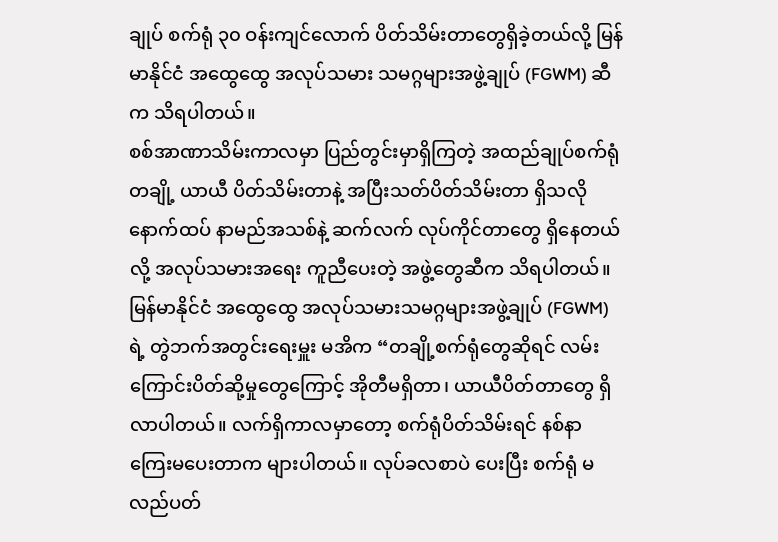ချုပ် စက်ရုံ ၃၀ ဝန်းကျင်လောက် ပိတ်သိမ်းတာတွေရှိခဲ့တယ်လို့ မြန်မာနိုင်ငံ အထွေထွေ အလုပ်သမား သမဂ္ဂများအဖွဲ့ချုပ် (FGWM) ဆီက သိရပါတယ်။
စစ်အာဏာသိမ်းကာလမှာ ပြည်တွင်းမှာရှိကြတဲ့ အထည်ချုပ်စက်ရုံတချို့ ယာယီ ပိတ်သိမ်းတာနဲ့ အပြီးသတ်ပိတ်သိမ်းတာ ရှိသလို နောက်ထပ် နာမည်အသစ်နဲ့ ဆက်လက် လုပ်ကိုင်တာတွေ ရှိနေတယ်လို့ အလုပ်သမားအရေး ကူညီပေးတဲ့ အဖွဲ့တွေဆီက သိရပါတယ်။
မြန်မာနိုင်ငံ အထွေထွေ အလုပ်သမားသမဂ္ဂများအဖွဲ့ချုပ် (FGWM) ရဲ့ တွဲဘက်အတွင်းရေးမှူး မအိက “တချို့စက်ရုံတွေဆိုရင် လမ်းကြောင်းပိတ်ဆို့မှုတွေကြောင့် အိုတီမရှိတာ၊ ယာယီပိတ်တာတွေ ရှိလာပါတယ်။ လက်ရှိကာလမှာတော့ စက်ရုံပိတ်သိမ်းရင် နစ်နာကြေးမပေးတာက များပါတယ်။ လုပ်ခလစာပဲ ပေးပြီး စက်ရုံ မလည်ပတ်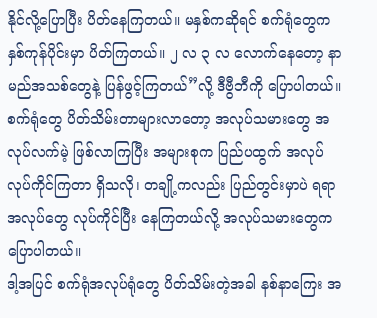နိုင်လို့ပြောပြီး ပိတ်နေကြတယ်။ မနှစ်ကဆိုရင် စက်ရုံတွေက နှစ်ကုန်ပိုင်းမှာ ပိတ်ကြတယ်။ ၂ လ ၃ လ လောက်နေတော့ နာမည်အသစ်တွေနဲ့ ပြန်ဖွင့်ကြတယ်”လို့ ဒီဗွီဘီကို ပြောပါတယ်။
စက်ရုံတွေ ပိတ်သိမ်းတာများလာတော့ အလုပ်သမားတွေ အလုပ်လက်မဲ့ ဖြစ်လာကြပြီး အများစုက ပြည်ပထွက် အလုပ်လုပ်ကိုင်ကြတာ ရှိသလို၊ တချို့ကလည်း ပြည်တွင်းမှာပဲ ရရာအလုပ်တွေ လုပ်ကိုင်ပြီး နေကြတယ်လို့ အလုပ်သမားတွေက ပြောပါတယ်။
ဒါ့အပြင် စက်ရုံအလုပ်ရုံတွေ ပိတ်သိမ်းတဲ့အခါ နစ်နာကြေး အ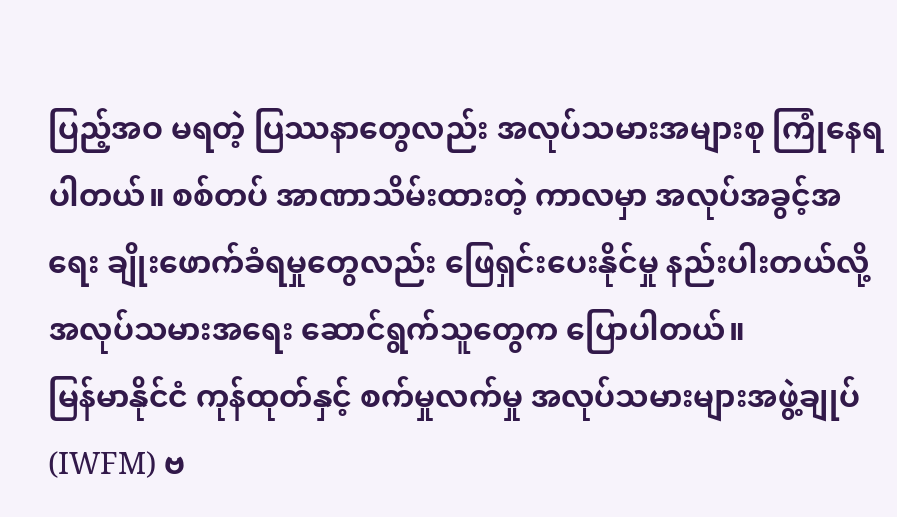ပြည့်အဝ မရတဲ့ ပြဿနာတွေလည်း အလုပ်သမားအများစု ကြုံနေရပါတယ်။ စစ်တပ် အာဏာသိမ်းထားတဲ့ ကာလမှာ အလုပ်အခွင့်အရေး ချိုးဖောက်ခံရမှုတွေလည်း ဖြေရှင်းပေးနိုင်မှု နည်းပါးတယ်လို့ အလုပ်သမားအရေး ဆောင်ရွက်သူတွေက ပြောပါတယ်။
မြန်မာနိုင်ငံ ကုန်ထုတ်နှင့် စက်မှုလက်မှု အလုပ်သမားများအဖွဲ့ချုပ် (IWFM) ဗ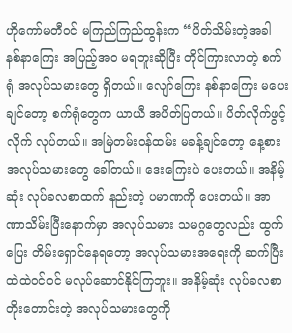ဟိုကော်မတီဝင် မကြည်ကြည်ထွန်းက “ပိတ်သိမ်းတဲ့အခါ နစ်နာကြေး အပြည့်အဝ မရဘူးဆိုပြီး တိုင်ကြားလာတဲ့ စက်ရုံ အလုပ်သမားတွေ ရှိတယ်။ လျော်ကြေး နစ်နာကြေး မပေးချင်တော့ စက်ရုံတွေက ယာယီ အပိတ်ပြတယ်။ ပိတ်လိုက်ဖွင့်လိုက် လုပ်တယ်။ အမြဲတမ်းဝန်ထမ်း မခန့်ချင်တော့ နေ့စားအလုပ်သမားတွေ ခေါ်တယ်။ ဒေးကြေးပဲ ပေးတယ်။ အနိမ့်ဆုံး လုပ်ခလစာထက် နည်းတဲ့ ပမာဏကို ပေးတယ်။ အာဏာသိမ်းပြီးနောက်မှာ အလုပ်သမား သမဂ္ဂတွေလည်း ထွက်ပြေး တိမ်းရှောင်နေရတော့ အလုပ်သမားအရေးကို ဆက်ပြီး ထဲထဲဝင်ဝင် မလုပ်ဆောင်နိုင်ကြဘူး။ အနိမ့်ဆုံး လုပ်ခလစာ တိုးတောင်းတဲ့ အလုပ်သမားတွေကို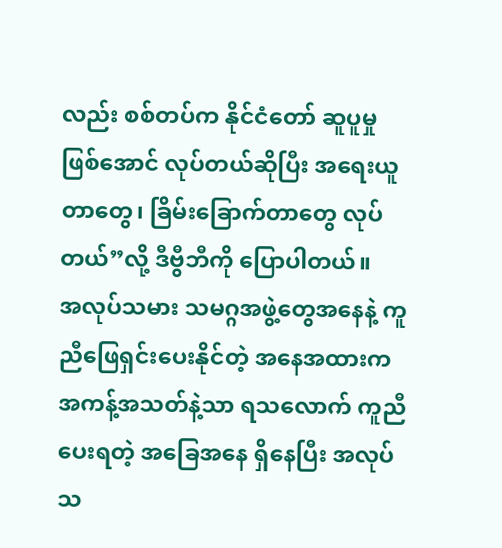လည်း စစ်တပ်က နိုင်ငံတော် ဆူပူမှုဖြစ်အောင် လုပ်တယ်ဆိုပြီး အရေးယူတာတွေ၊ ခြိမ်းခြောက်တာတွေ လုပ်တယ်”လို့ ဒီဗွီဘီကို ပြောပါတယ်။
အလုပ်သမား သမဂ္ဂအဖွဲ့တွေအနေနဲ့ ကူညီဖြေရှင်းပေးနိုင်တဲ့ အနေအထားက အကန့်အသတ်နဲ့သာ ရသလောက် ကူညီပေးရတဲ့ အခြေအနေ ရှိနေပြီး အလုပ်သ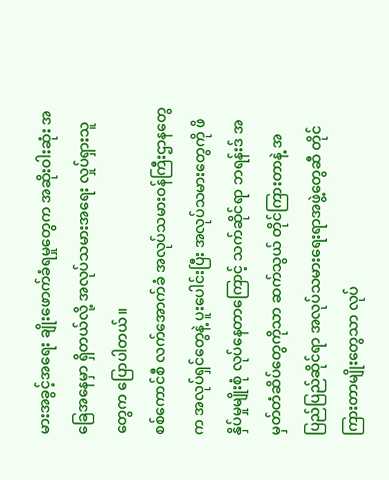မားအခွင့်အရေး ချိုးဖောက်ခံရမှုတွေက အဆိုးဝါးဆုံး အခြေအနေမှာ ရှိတယ်လို့ အလုပ်သမားအရေး လှုပ်ရှားသူတွေက ပြောပါတယ်။
စစ်ကောင်စီ လက်အောက်ခံ အလုပ်သမားဝန်ကြီးဌာနတွေက အလုပ်ရှင်တွေနဲ့ ပူးပေါင်းပြီး အလုပ်သမားတွေကို ဖိနှိပ်မှုမျိုးစုံ လုပ်နေတာကြောင့် သက်ဆိုင်ရာ ဘရန်းဒ် အမှတ်တံဆိပ်တွေကိုသာ ဆက်သွယ် တိုင်ကြားတာနဲ့ အပြည်ပြည်ဆိုင်ရာ အလုပ်သမားရေးရာအဖွဲ့တွေဆီ တိုင်ကြားတာမျိုးတွေသာ လုပ်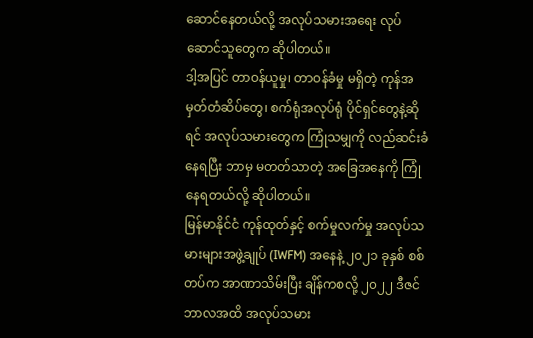ဆောင်နေတယ်လို့ အလုပ်သမားအရေး လုပ်ဆောင်သူတွေက ဆိုပါတယ်။
ဒါ့အပြင် တာဝန်ယူမှု၊ တာဝန်ခံမှု မရှိတဲ့ ကုန်အမှတ်တံဆိပ်တွေ၊ စက်ရုံအလုပ်ရုံ ပိုင်ရှင်တွေနဲ့ဆိုရင် အလုပ်သမားတွေက ကြုံသမျှကို လည်ဆင်းခံနေရပြီး ဘာမှ မတတ်သာတဲ့ အခြေအနေကို ကြုံနေရတယ်လို့ ဆိုပါတယ်။
မြန်မာနိုင်ငံ ကုန်ထုတ်နှင့် စက်မှုလက်မှု အလုပ်သမားများအဖွဲ့ချုပ် (IWFM) အနေနဲ့ ၂၀၂၁ ခုနှစ် စစ်တပ်က အာဏာသိမ်းပြီး ချိန်ကစလို့ ၂၀၂၂ ဒီဇင်ဘာလအထိ အလုပ်သမား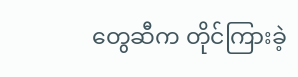တွေဆီက တိုင်ကြားခဲ့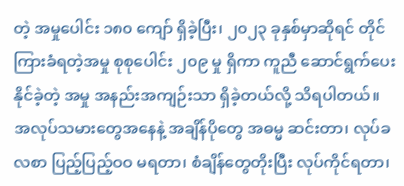တဲ့ အမှုပေါင်း ၁၈၀ ကျော် ရှိခဲ့ပြီး၊ ၂၀၂၃ ခုနှစ်မှာဆိုရင် တိုင်ကြားခံရတဲ့အမှု စုစုပေါင်း ၂၀၉ မှု ရှိကာ ကူညီ ဆောင်ရွက်ပေးနိုင်ခဲ့တဲ့ အမှု အနည်းအကျဉ်းသာ ရှိခဲ့တယ်လို့ သိရပါတယ်။
အလုပ်သမားတွေအနေနဲ့ အချိန်ပိုတွေ အဓမ္မ ဆင်းတာ၊ လုပ်ခလစာ ပြည့်ပြည့်ဝဝ မရတာ၊ စံချိန်တွေတိုးပြီး လုပ်ကိုင်ရတာ၊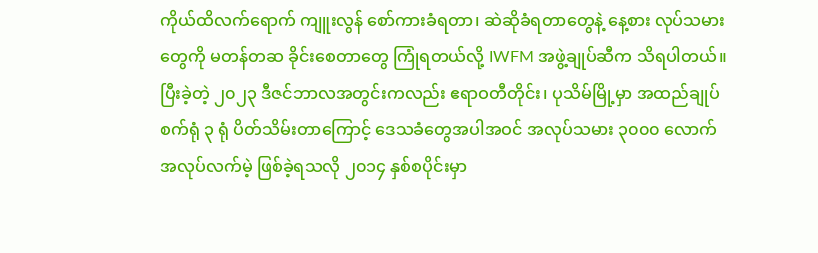ကိုယ်ထိလက်ရောက် ကျူးလွန် စော်ကားခံရတာ၊ ဆဲဆိုခံရတာတွေနဲ့ နေ့စား လုပ်သမားတွေကို မတန်တဆ ခိုင်းစေတာတွေ ကြုံရတယ်လို့ IWFM အဖွဲ့ချုပ်ဆီက သိရပါတယ်။
ပြီးခဲ့တဲ့ ၂၀၂၃ ဒီဇင်ဘာလအတွင်းကလည်း ဧရာဝတီတိုင်း၊ ပုသိမ်မြို့မှာ အထည်ချုပ်စက်ရုံ ၃ ရုံ ပိတ်သိမ်းတာကြောင့် ဒေသခံတွေအပါအဝင် အလုပ်သမား ၃၀၀၀ လောက် အလုပ်လက်မဲ့ ဖြစ်ခဲ့ရသလို ၂၀၁၄ နှစ်စပိုင်းမှာ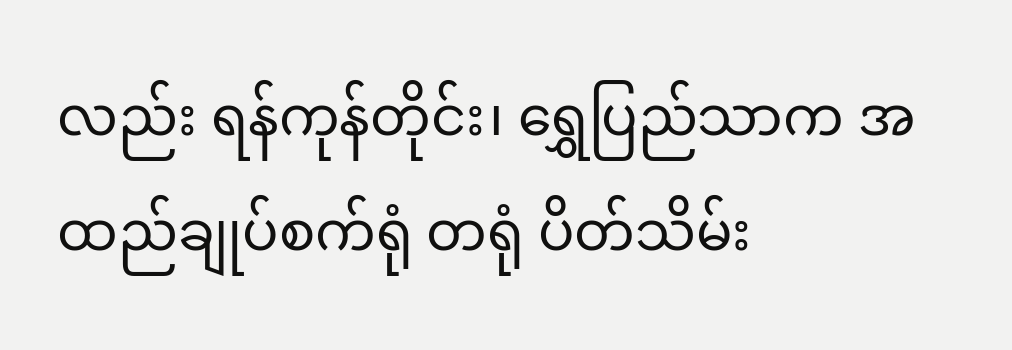လည်း ရန်ကုန်တိုင်း၊ ရွှေပြည်သာက အထည်ချုပ်စက်ရုံ တရုံ ပိတ်သိမ်း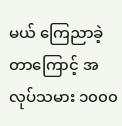မယ် ကြေညာခဲ့တာကြောင့် အလုပ်သမား ၁၀၀၀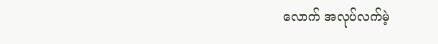လောက် အလုပ်လက်မဲ့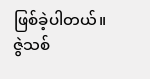ဖြစ်ခဲ့ပါတယ်။
ဇွဲသစ်